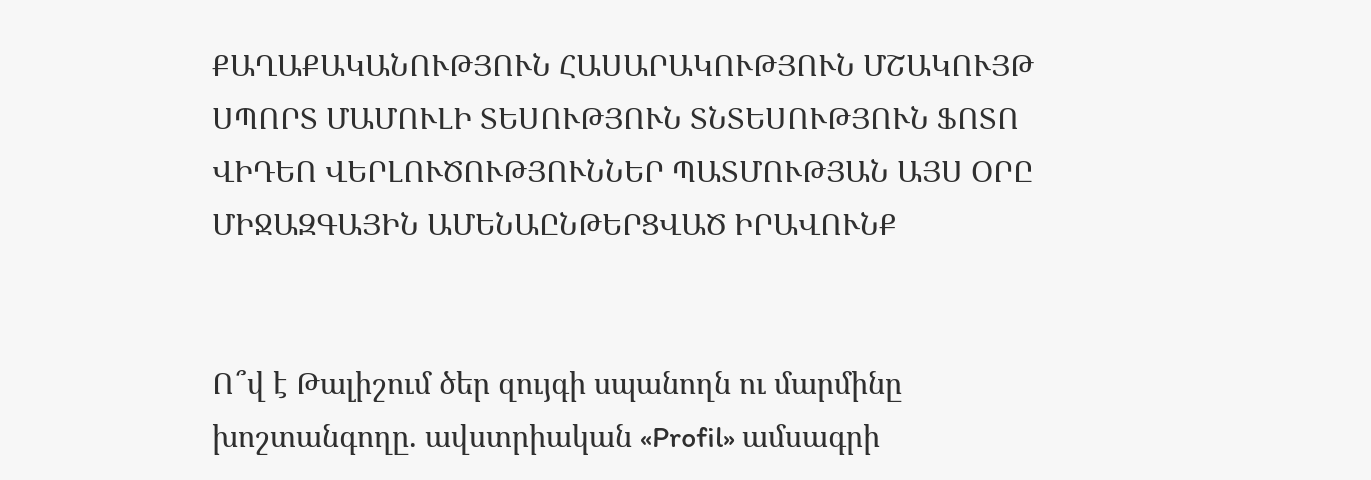ՔԱՂԱՔԱԿԱՆՈՒԹՅՈՒՆ ՀԱՍԱՐԱԿՈՒԹՅՈՒՆ ՄՇԱԿՈՒՅԹ ՍՊՈՐՏ ՄԱՄՈՒԼԻ ՏԵՍՈՒԹՅՈՒՆ ՏՆՏԵՍՈՒԹՅՈՒՆ ՖՈՏՈ ՎԻԴԵՈ ՎԵՐԼՈՒԾՈՒԹՅՈՒՆՆԵՐ ՊԱՏՄՈՒԹՅԱՆ ԱՅՍ ՕՐԸ ՄԻՋԱԶԳԱՅԻՆ ԱՄԵՆԱԸՆԹԵՐՑՎԱԾ ԻՐԱՎՈՒՆՔ


Ո՞վ է Թալիշում ծեր զույգի սպանողն ու մարմինը խոշտանգողը. ավստրիական «Profil» ամսագրի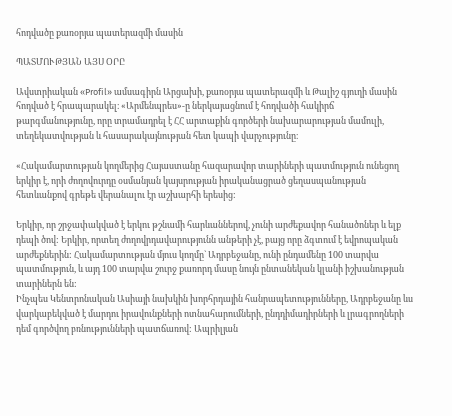հոդվածը քառօրյա պատերազմի մասին

ՊԱՏՄՈՒԹՅԱՆ ԱՅՍ ՕՐԸ

Ավստրիական «Profil» ամսագիրն Արցախի, քառօրյա պատերազմի և Թալիշ գյուղի մասին հոդված է հրապարակել։ «Արմենպրես»-ը ներկայացնում է հոդվածի հակիրճ թարգմանությունը, որը տրամադրել է ՀՀ արտաքին գործերի նախարարության մամուլի, տեղեկատվության և հասարակայնության հետ կապի վարչությունը։

«Հակամարտության կողմերից Հայաստանը հազարավոր տարիների պատմություն ունեցող երկիր է, որի ժողովուրդը օսմանյան կայսրության իրականացրած ցեղասպանության հետևանքով գրեթե վերանալու էր աշխարհի երեսից:

Երկիր, որ շրջափակված է երկու թշնամի հարևաններով, չունի արժեքավոր հանածոներ և ելք դեպի ծով: Երկիր, որտեղ ժողովրդավարությունն անթերի չէ, բայց որը ձգտում է եվրոպական արժեքներին: Հակամարտության մյուս կողմը` Ադրբեջանը, ունի ընդամենը 100 տարվա պատմություն, և այդ 100 տարվա շուրջ քառորդ մասը նույն ընտանեկան կլանի իշխանության տարիներն են:
Ինչպես Կենտրոնական Ասիայի նախկին խորհրդային հանրապետությունները, Ադրբեջանը ևս վարկաբեկված է մարդու իրավունքների ոտնահարումների, ընդդիմադիրների և լրագրողների դեմ գործվող բռնությունների պատճառով: Ապրիլյան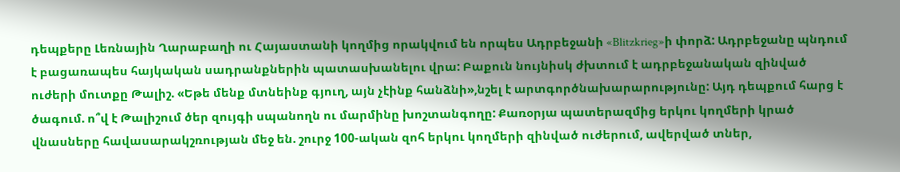դեպքերը Լեռնային Ղարաբաղի ու Հայաստանի կողմից որակվում են որպես Ադրբեջանի «Blitzkrieg»ի փորձ: Ադրբեջանը պնդում է բացառապես հայկական սադրանքներին պատասխանելու վրա: Բաքուն նույնիսկ ժխտում է ադրբեջանական զինված ուժերի մուտքը Թալիշ. «Եթե մենք մտնեինք գյուղ, այն չէինք հանձնի»,նշել է արտգործնախարարությունը: Այդ դեպքում հարց է ծագում. ո՞վ է Թալիշում ծեր զույգի սպանողն ու մարմինը խոշտանգողը: Քառօրյա պատերազմից երկու կողմերի կրած վնասները հավասարակշռության մեջ են. շուրջ 100-ական զոհ երկու կողմերի զինված ուժերում, ավերված տներ,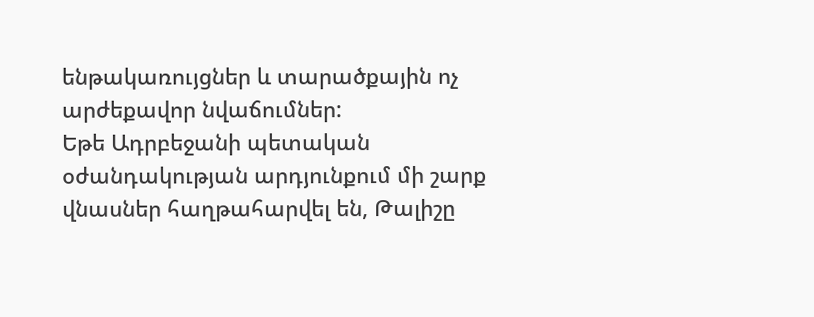ենթակառույցներ և տարածքային ոչ արժեքավոր նվաճումներ:
Եթե Ադրբեջանի պետական օժանդակության արդյունքում մի շարք վնասներ հաղթահարվել են, Թալիշը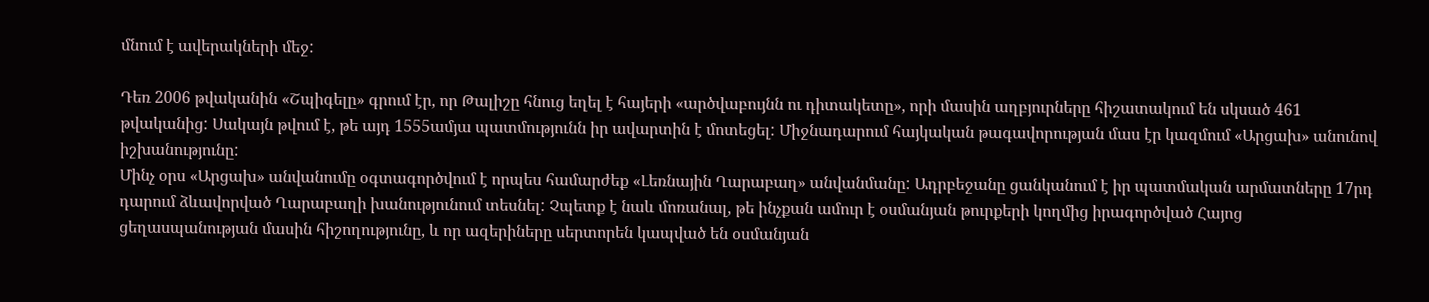մնում է ավերակների մեջ:

Դեռ 2006 թվականին «Շպիգելը» գրում էր, որ Թալիշը հնուց եղել է հայերի «արծվաբույնն ու դիտակետը», որի մասին աղբյուրները հիշատակում են սկսած 461 թվականից: Սակայն թվում է, թե այդ 1555ամյա պատմությունն իր ավարտին է մոտեցել: Միջնադարում հայկական թագավորության մաս էր կազմում «Արցախ» անունով իշխանությունը:
Մինչ օրս «Արցախ» անվանումը օգտագործվում է որպես համարժեք «Լեռնային Ղարաբաղ» անվանմանը: Ադրբեջանը ցանկանում է իր պատմական արմատները 17րդ դարում ձևավորված Ղարաբաղի խանությունում տեսնել: Չպետք է նաև մոռանալ, թե ինչքան ամուր է օսմանյան թուրքերի կողմից իրագործված Հայոց ցեղասպանության մասին հիշողությունը, և որ ազերիները սերտորեն կապված են օսմանյան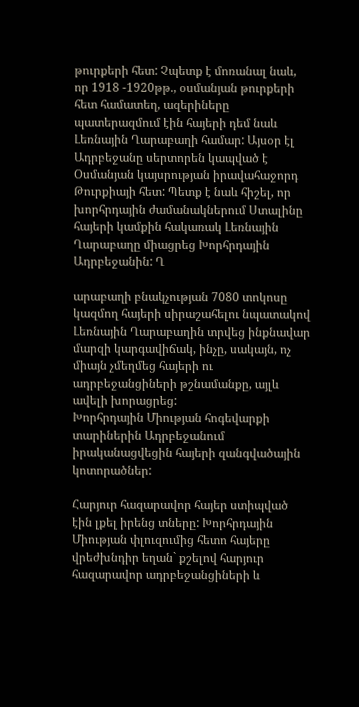թուրքերի հետ: Չպետք է մոռանալ նաև, որ 1918 -1920թթ., օսմանյան թուրքերի հետ համատեղ, ազերիները պատերազմում էին հայերի դեմ նաև Լեռնային Ղարաբաղի համար: Այսօր էլ Ադրբեջանը սերտորեն կապված է Օսմանյան կայսրության իրավահաջորդ Թուրքիայի հետ: Պետք է նաև հիշել, որ խորհրդային ժամանակներում Ստալինը հայերի կամքին հակառակ Լեռնային Ղարաբաղը միացրեց Խորհրդային Ադրբեջանին: Ղ

արաբաղի բնակչության 7080 տոկոսը կազմող հայերի սիրաշահելու նպատակով Լեռնային Ղարաբաղին տրվեց ինքնավար մարզի կարգավիճակ, ինչը, սակայն, ոչ միայն չմեղմեց հայերի ու ադրբեջանցիների թշնամանքը, այլև ավելի խորացրեց:
Խորհրդային Միության հոգեվարքի տարիներին Ադրբեջանում իրականացվեցին հայերի զանգվածային կոտորածներ:

Հարյուր հազարավոր հայեր ստիպված էին լքել իրենց տները: Խորհրդային Միության փլուզումից հետո հայերը վրեժխնդիր եղան` քշելով հարյուր հազարավոր ադրբեջանցիների և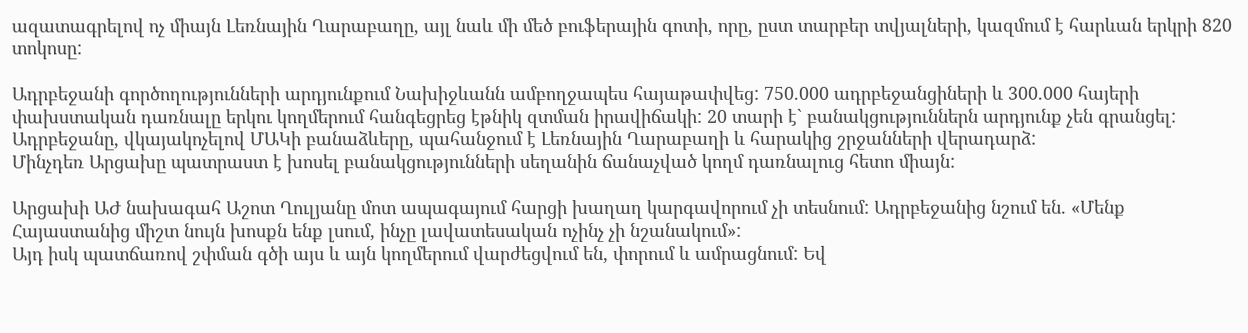ազատագրելով ոչ միայն Լեռնային Ղարաբաղը, այլ նաև մի մեծ բուֆերային գոտի, որը, ըստ տարբեր տվյալների, կազմում է հարևան երկրի 820 տոկոսը:

Ադրբեջանի գործողությունների արդյունքում Նախիջևանն ամբողջապես հայաթափվեց: 750.000 ադրբեջանցիների և 300.000 հայերի փախստական դառնալը երկու կողմերում հանգեցրեց էթնիկ զտման իրավիճակի: 20 տարի է` բանակցություններն արդյունք չեն գրանցել: Ադրբեջանը, վկայակոչելով ՄԱԿի բանաձևերը, պահանջում է Լեռնային Ղարաբաղի և հարակից շրջանների վերադարձ:
Մինչդեռ Արցախը պատրաստ է խոսել բանակցությունների սեղանին ճանաչված կողմ դառնալուց հետո միայն:

Արցախի ԱԺ նախագահ Աշոտ Ղուլյանը մոտ ապագայում հարցի խաղաղ կարգավորում չի տեսնում: Ադրբեջանից նշում են. «Մենք Հայաստանից միշտ նույն խոսքն ենք լսում, ինչը լավատեսական ոչինչ չի նշանակում»:
Այդ իսկ պատճառով շփման գծի այս և այն կողմերում վարժեցվում են, փորում և ամրացնում: Եվ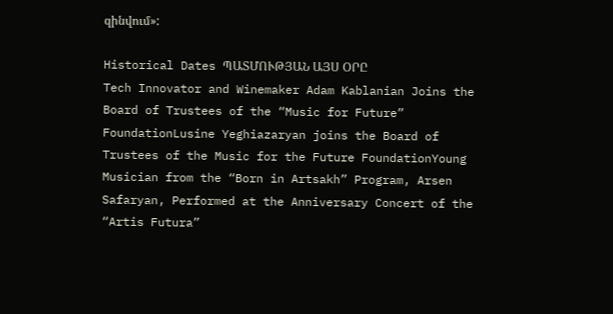զինվում»:

Historical Dates ՊԱՏՄՈՒԹՅԱՆ ԱՅՍ ՕՐԸ
Tech Innovator and Winemaker Adam Kablanian Joins the Board of Trustees of the “Music for Future” FoundationLusine Yeghiazaryan joins the Board of Trustees of the Music for the Future FoundationYoung Musician from the “Born in Artsakh” Program, Arsen Safaryan, Performed at the Anniversary Concert of the “Artis Futura”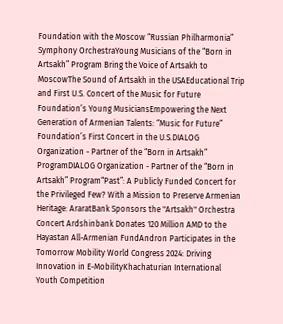Foundation with the Moscow “Russian Philharmonia” Symphony OrchestraYoung Musicians of the “Born in Artsakh” Program Bring the Voice of Artsakh to MoscowThe Sound of Artsakh in the USAEducational Trip and First U.S. Concert of the Music for Future Foundation’s Young MusiciansEmpowering the Next Generation of Armenian Talents: “Music for Future” Foundation’s First Concert in the U.S.DIALOG Organization - Partner of the “Born in Artsakh” ProgramDIALOG Organization - Partner of the “Born in Artsakh” Program“Past”: A Publicly Funded Concert for the Privileged Few? With a Mission to Preserve Armenian Heritage: AraratBank Sponsors the "Artsakh" Orchestra Concert Ardshinbank Donates 120 Million AMD to the Hayastan All-Armenian FundAndron Participates in the Tomorrow Mobility World Congress 2024: Driving Innovation in E-MobilityKhachaturian International Youth Competition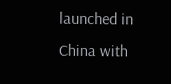launched in China with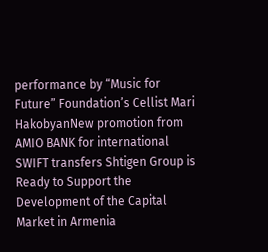performance by “Music for Future” Foundation’s Cellist Mari HakobyanNew promotion from AMIO BANK for international SWIFT transfers Shtigen Group is Ready to Support the Development of the Capital Market in Armenia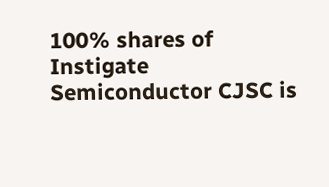100% shares of Instigate Semiconductor CJSC is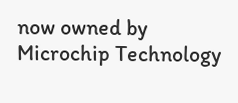now owned by Microchip Technology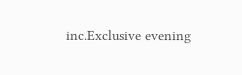inc.Exclusive evening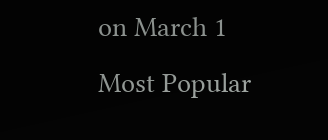on March 1
Most Popular